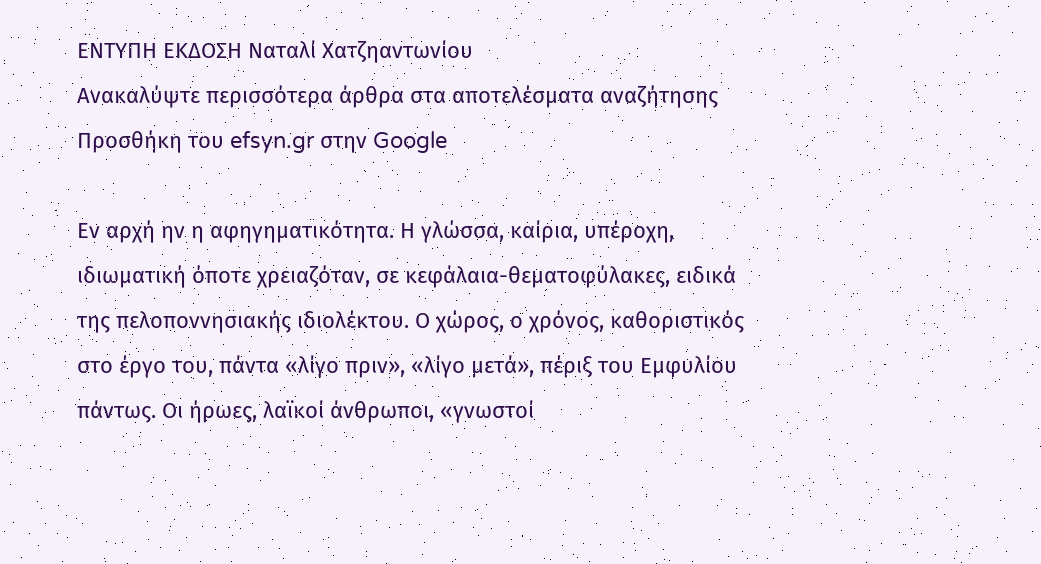ΕΝΤΥΠΗ ΕΚΔΟΣΗ Ναταλί Χατζηαντωνίου
Ανακαλύψτε περισσότερα άρθρα στα αποτελέσματα αναζήτησης
Προσθήκη του efsyn.gr στην Google

Εν αρχή ην η αφηγηματικότητα. Η γλώσσα, καίρια, υπέροχη, ιδιωματική όποτε χρειαζόταν, σε κεφάλαια-θεματοφύλακες, ειδικά της πελοποννησιακής ιδιολέκτου. Ο χώρος, ο χρόνος, καθοριστικός στο έργο του, πάντα «λίγο πριν», «λίγο μετά», πέριξ του Εμφυλίου πάντως. Οι ήρωες, λαϊκοί άνθρωποι, «γνωστοί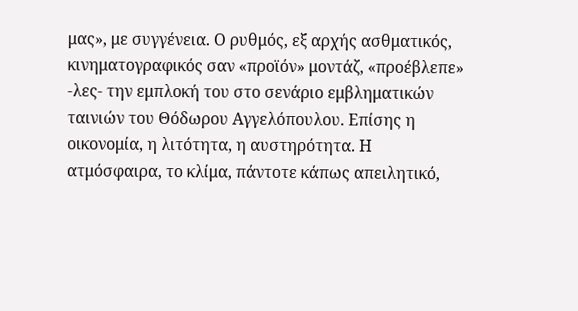μας», με συγγένεια. Ο ρυθμός, εξ αρχής ασθματικός, κινηματογραφικός σαν «προϊόν» μοντάζ, «προέβλεπε» -λες- την εμπλοκή του στο σενάριο εμβληματικών ταινιών του Θόδωρου Αγγελόπουλου. Επίσης η οικονομία, η λιτότητα, η αυστηρότητα. Η ατμόσφαιρα, το κλίμα, πάντοτε κάπως απειλητικό,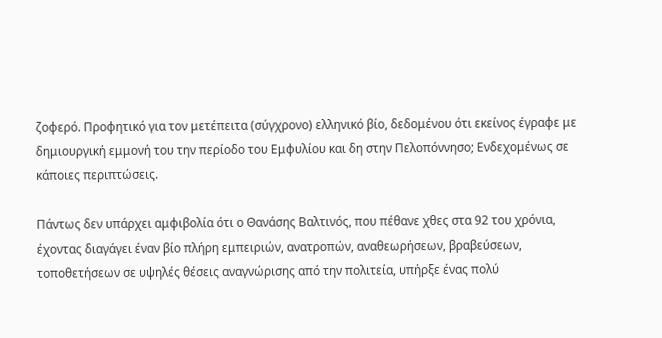ζοφερό. Προφητικό για τον μετέπειτα (σύγχρονο) ελληνικό βίο, δεδομένου ότι εκείνος έγραφε με δημιουργική εμμονή του την περίοδο του Εμφυλίου και δη στην Πελοπόννησο; Ενδεχομένως σε κάποιες περιπτώσεις.

Πάντως δεν υπάρχει αμφιβολία ότι ο Θανάσης Βαλτινός, που πέθανε χθες στα 92 του χρόνια, έχοντας διαγάγει έναν βίο πλήρη εμπειριών, ανατροπών, αναθεωρήσεων, βραβεύσεων, τοποθετήσεων σε υψηλές θέσεις αναγνώρισης από την πολιτεία, υπήρξε ένας πολύ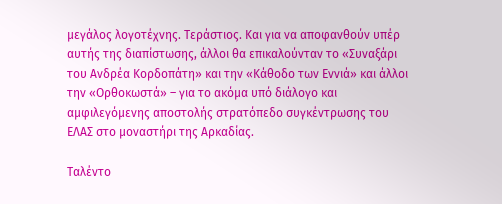μεγάλος λογοτέχνης. Τεράστιος. Και για να αποφανθούν υπέρ αυτής της διαπίστωσης, άλλοι θα επικαλούνταν το «Συναξάρι του Ανδρέα Κορδοπάτη» και την «Κάθοδο των Εννιά» και άλλοι την «Ορθοκωστά» – για το ακόμα υπό διάλογο και αμφιλεγόμενης αποστολής στρατόπεδο συγκέντρωσης του ΕΛΑΣ στο μοναστήρι της Αρκαδίας.

Ταλέντο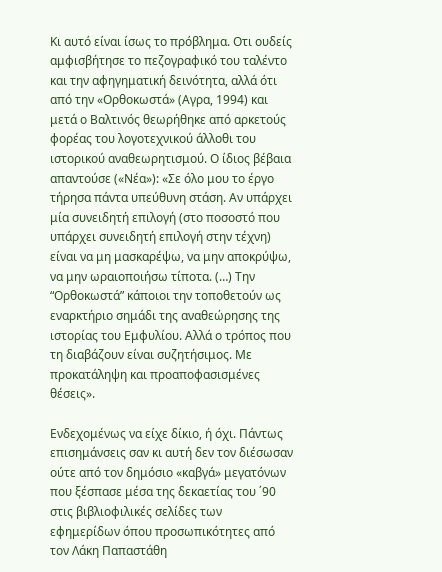Κι αυτό είναι ίσως το πρόβλημα. Οτι ουδείς αμφισβήτησε το πεζογραφικό του ταλέντο και την αφηγηματική δεινότητα, αλλά ότι από την «Ορθοκωστά» (Αγρα, 1994) και μετά ο Βαλτινός θεωρήθηκε από αρκετούς φορέας του λογοτεχνικού άλλοθι του ιστορικού αναθεωρητισμού. Ο ίδιος βέβαια απαντούσε («Νέα»): «Σε όλο μου το έργο τήρησα πάντα υπεύθυνη στάση. Αν υπάρχει μία συνειδητή επιλογή (στο ποσοστό που υπάρχει συνειδητή επιλογή στην τέχνη) είναι να μη μασκαρέψω, να μην αποκρύψω, να μην ωραιοποιήσω τίποτα. (…) Την “Ορθοκωστά” κάποιοι την τοποθετούν ως εναρκτήριο σημάδι της αναθεώρησης της ιστορίας του Εμφυλίου. Αλλά ο τρόπος που τη διαβάζουν είναι συζητήσιμος. Με προκατάληψη και προαποφασισμένες θέσεις».

Ενδεχομένως να είχε δίκιο, ή όχι. Πάντως επισημάνσεις σαν κι αυτή δεν τον διέσωσαν ούτε από τον δημόσιο «καβγά» μεγατόνων που ξέσπασε μέσα της δεκαετίας του ΄90 στις βιβλιοφιλικές σελίδες των εφημερίδων όπου προσωπικότητες από τον Λάκη Παπαστάθη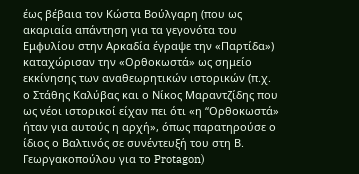έως βέβαια τον Κώστα Βούλγαρη (που ως ακαριαία απάντηση για τα γεγονότα του Εμφυλίου στην Αρκαδία έγραψε την «Παρτίδα») καταχώρισαν την «Ορθοκωστά» ως σημείο εκκίνησης των αναθεωρητικών ιστορικών (π.χ. ο Στάθης Καλύβας και ο Νίκος Μαραντζίδης που ως νέοι ιστορικοί είχαν πει ότι «η “Ορθοκωστά» ήταν για αυτούς η αρχή», όπως παρατηρούσε ο ίδιος ο Βαλτινός σε συνέντευξή του στη Β. Γεωργακοπούλου για το Protagon)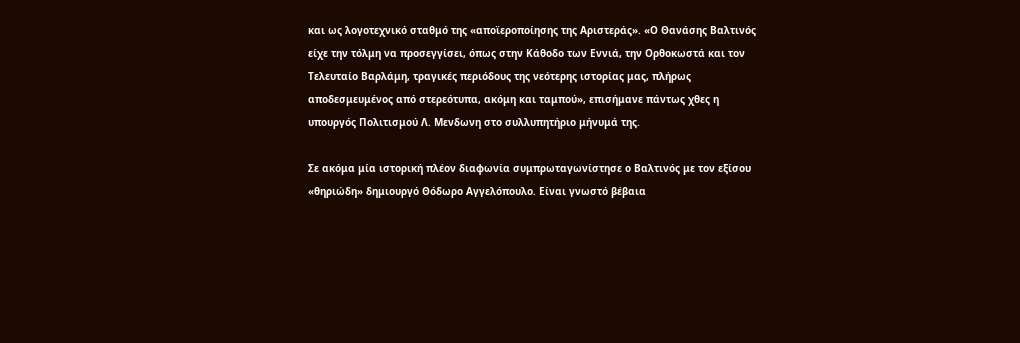και ως λογοτεχνικό σταθμό της «αποϊεροποίησης της Αριστεράς». «Ο Θανάσης Βαλτινός είχε την τόλμη να προσεγγίσει, όπως στην Κάθοδο των Εννιά, την Ορθοκωστά και τον Τελευταίο Βαρλάμη, τραγικές περιόδους της νεότερης ιστορίας μας, πλήρως αποδεσμευμένος από στερεότυπα, ακόμη και ταμπού», επισήμανε πάντως χθες η υπουργός Πολιτισμού Λ. Μενδωνη στο συλλυπητήριο μήνυμά της.

Σε ακόμα μία ιστορική πλέον διαφωνία συμπρωταγωνίστησε ο Βαλτινός με τον εξίσου «θηριώδη» δημιουργό Θόδωρο Αγγελόπουλο. Είναι γνωστό βέβαια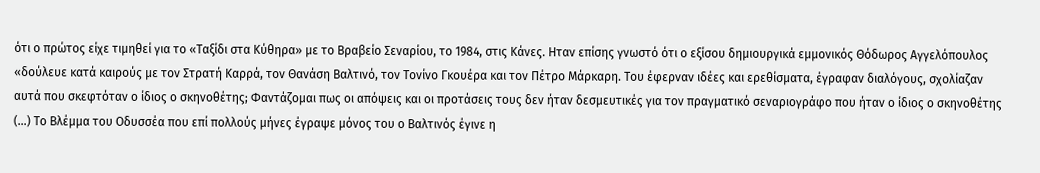ότι ο πρώτος είχε τιμηθεί για το «Ταξίδι στα Κύθηρα» με το Βραβείο Σεναρίου, το 1984, στις Κάνες. Ηταν επίσης γνωστό ότι ο εξίσου δημιουργικά εμμονικός Θόδωρος Αγγελόπουλος «δούλευε κατά καιρούς με τον Στρατή Καρρά, τον Θανάση Βαλτινό, τον Τονίνο Γκουέρα και τον Πέτρο Μάρκαρη. Του έφερναν ιδέες και ερεθίσματα, έγραφαν διαλόγους, σχολίαζαν αυτά που σκεφτόταν ο ίδιος ο σκηνοθέτης; Φαντάζομαι πως οι απόψεις και οι προτάσεις τους δεν ήταν δεσμευτικές για τον πραγματικό σεναριογράφο που ήταν ο ίδιος ο σκηνοθέτης (…) Το Βλέμμα του Οδυσσέα που επί πολλούς μήνες έγραψε μόνος του ο Βαλτινός έγινε η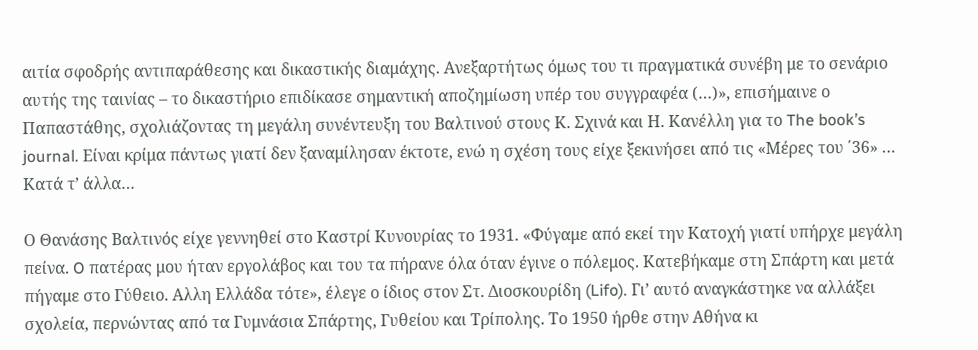αιτία σφοδρής αντιπαράθεσης και δικαστικής διαμάχης. Ανεξαρτήτως όμως του τι πραγματικά συνέβη με το σενάριο αυτής της ταινίας – το δικαστήριο επιδίκασε σημαντική αποζημίωση υπέρ του συγγραφέα (…)», επισήμαινε ο Παπαστάθης, σχολιάζοντας τη μεγάλη συνέντευξη του Βαλτινού στους Κ. Σχινά και Η. Κανέλλη για το The book’s journal. Είναι κρίμα πάντως γιατί δεν ξαναμίλησαν έκτοτε, ενώ η σχέση τους είχε ξεκινήσει από τις «Μέρες του ΄36» … Κατά τ’ άλλα…

Ο Θανάσης Βαλτινός είχε γεννηθεί στο Καστρί Κυνουρίας το 1931. «Φύγαμε από εκεί την Κατοχή γιατί υπήρχε μεγάλη πείνα. O πατέρας μου ήταν εργολάβος και του τα πήρανε όλα όταν έγινε ο πόλεμος. Κατεβήκαμε στη Σπάρτη και μετά πήγαμε στο Γύθειο. Αλλη Ελλάδα τότε», έλεγε ο ίδιος στον Στ. Διοσκουρίδη (Lifo). Γι’ αυτό αναγκάστηκε να αλλάξει σχολεία, περνώντας από τα Γυμνάσια Σπάρτης, Γυθείου και Τρίπολης. Το 1950 ήρθε στην Αθήνα κι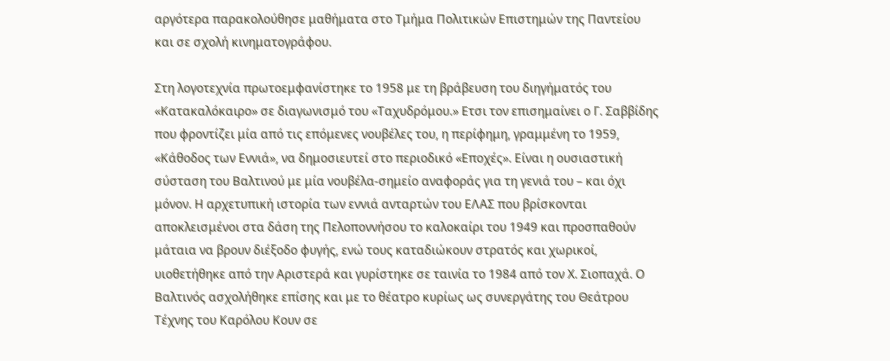αργότερα παρακολούθησε μαθήματα στο Τμήμα Πολιτικών Επιστημών της Παντείου και σε σχολή κινηματογράφου.

Στη λογοτεχνία πρωτοεμφανίστηκε το 1958 με τη βράβευση του διηγήματός του «Κατακαλόκαιρο» σε διαγωνισμό του «Ταχυδρόμου.» Ετσι τον επισημαίνει ο Γ. Σαββίδης που φροντίζει μία από τις επόμενες νουβέλες του, η περίφημη, γραμμένη το 1959, «Κάθοδος των Εννιά», να δημοσιευτεί στο περιοδικό «Εποχές». Είναι η ουσιαστική σύσταση του Βαλτινού με μία νουβέλα-σημείο αναφοράς για τη γενιά του – και όχι μόνον. Η αρχετυπική ιστορία των εννιά ανταρτών του ΕΛΑΣ που βρίσκονται αποκλεισμένοι στα δάση της Πελοποννήσου το καλοκαίρι του 1949 και προσπαθούν μάταια να βρουν διέξοδο φυγής, ενώ τους καταδιώκουν στρατός και χωρικοί, υιοθετήθηκε από την Αριστερά και γυρίστηκε σε ταινία το 1984 από τον Χ. Σιοπαχά. Ο Βαλτινός ασχολήθηκε επίσης και με το θέατρο κυρίως ως συνεργάτης του Θεάτρου Τέχνης του Καρόλου Κουν σε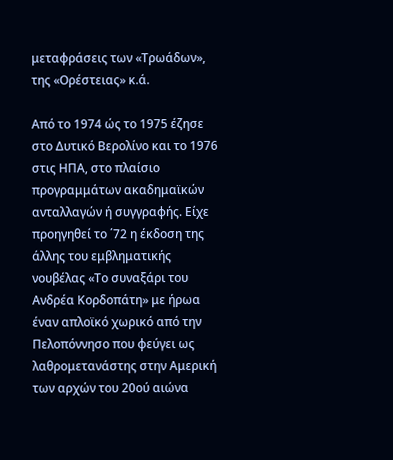μεταφράσεις των «Τρωάδων», της «Ορέστειας» κ.ά.

Από το 1974 ώς το 1975 έζησε στο Δυτικό Βερολίνο και το 1976 στις ΗΠΑ, στο πλαίσιο προγραμμάτων ακαδημαϊκών ανταλλαγών ή συγγραφής. Είχε προηγηθεί το ΄72 η έκδοση της άλλης του εμβληματικής νουβέλας «Το συναξάρι του Ανδρέα Κορδοπάτη» με ήρωα έναν απλοϊκό χωρικό από την Πελοπόννησο που φεύγει ως λαθρομετανάστης στην Αμερική των αρχών του 20ού αιώνα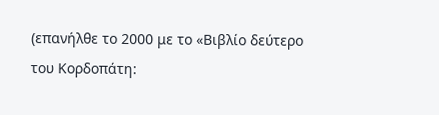(επανήλθε το 2000 με το «Βιβλίο δεύτερο του Κορδοπάτη: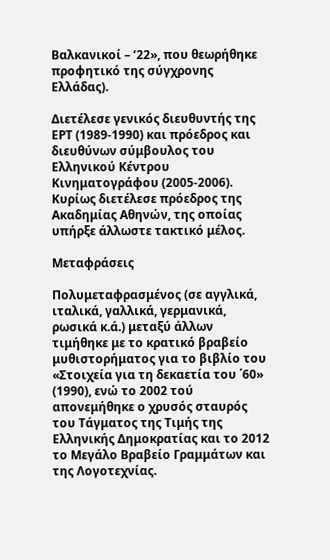Βαλκανικοί – ‘22», που θεωρήθηκε προφητικό της σύγχρονης Ελλάδας).

Διετέλεσε γενικός διευθυντής της ΕΡΤ (1989-1990) και πρόεδρος και διευθύνων σύμβουλος του Ελληνικού Κέντρου Κινηματογράφου (2005-2006). Κυρίως διετέλεσε πρόεδρος της Ακαδημίας Αθηνών, της οποίας υπήρξε άλλωστε τακτικό μέλος.

Μεταφράσεις

Πολυμεταφρασμένος (σε αγγλικά, ιταλικά, γαλλικά, γερμανικά, ρωσικά κ.ά.) μεταξύ άλλων τιμήθηκε με το κρατικό βραβείο μυθιστορήματος για το βιβλίο του «Στοιχεία για τη δεκαετία του ΄60» (1990), ενώ το 2002 τού απονεμήθηκε ο χρυσός σταυρός του Τάγματος της Τιμής της Ελληνικής Δημοκρατίας και το 2012 το Μεγάλο Βραβείο Γραμμάτων και της Λογοτεχνίας.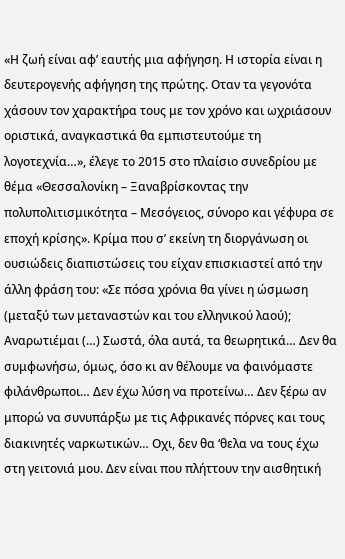«Η ζωή είναι αφ’ εαυτής μια αφήγηση. Η ιστορία είναι η δευτερογενής αφήγηση της πρώτης. Οταν τα γεγονότα χάσουν τον χαρακτήρα τους με τον χρόνο και ωχριάσουν οριστικά, αναγκαστικά θα εμπιστευτούμε τη λογοτεχνία…», έλεγε το 2015 στο πλαίσιο συνεδρίου με θέμα «Θεσσαλονίκη – Ξαναβρίσκοντας την πολυπολιτισμικότητα – Μεσόγειος, σύνορο και γέφυρα σε εποχή κρίσης». Κρίμα που σ’ εκείνη τη διοργάνωση οι ουσιώδεις διαπιστώσεις του είχαν επισκιαστεί από την άλλη φράση του: «Σε πόσα χρόνια θα γίνει η ώσμωση (μεταξύ των μεταναστών και του ελληνικού λαού); Αναρωτιέμαι (…) Σωστά, όλα αυτά, τα θεωρητικά… Δεν θα συμφωνήσω, όμως, όσο κι αν θέλουμε να φαινόμαστε φιλάνθρωποι… Δεν έχω λύση να προτείνω… Δεν ξέρω αν μπορώ να συνυπάρξω με τις Αφρικανές πόρνες και τους διακινητές ναρκωτικών… Οχι, δεν θα ‘θελα να τους έχω στη γειτονιά μου. Δεν είναι που πλήττουν την αισθητική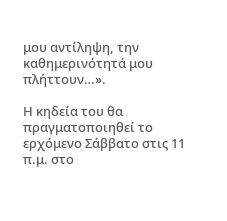μου αντίληψη, την καθημερινότητά μου πλήττουν…».

Η κηδεία του θα πραγματοποιηθεί το ερχόμενο Σάββατο στις 11 π.μ. στο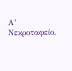Α’ Νεκροταφείο.